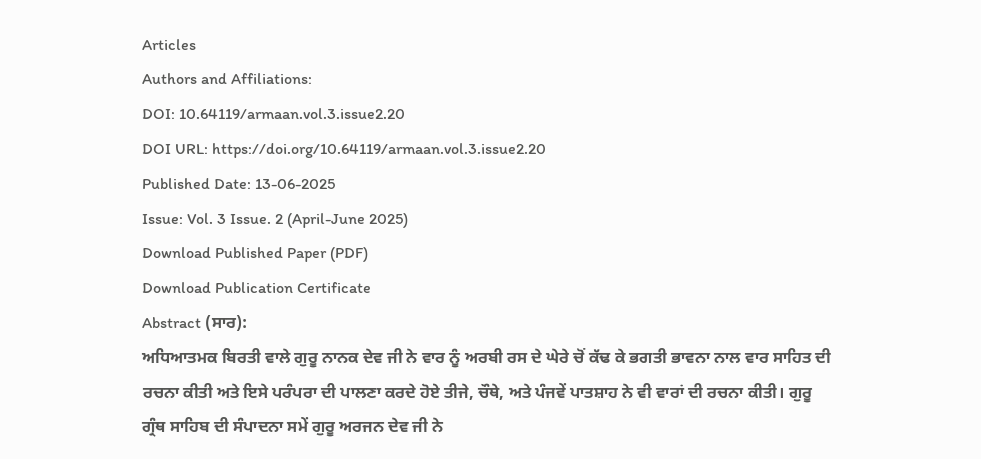Articles
Authors and Affiliations:
DOI: 10.64119/armaan.vol.3.issue2.20
DOI URL: https://doi.org/10.64119/armaan.vol.3.issue2.20
Published Date: 13-06-2025
Issue: Vol. 3 Issue. 2 (April-June 2025)
Download Published Paper (PDF)
Download Publication Certificate
Abstract (ਸਾਰ):
ਅਧਿਆਤਮਕ ਬਿਰਤੀ ਵਾਲੇ ਗੁਰੂ ਨਾਨਕ ਦੇਵ ਜੀ ਨੇ ਵਾਰ ਨੂੰ ਅਰਬੀ ਰਸ ਦੇ ਘੇਰੇ ਚੋਂ ਕੱਢ ਕੇ ਭਗਤੀ ਭਾਵਨਾ ਨਾਲ ਵਾਰ ਸਾਹਿਤ ਦੀ ਰਚਨਾ ਕੀਤੀ ਅਤੇ ਇਸੇ ਪਰੰਪਰਾ ਦੀ ਪਾਲਣਾ ਕਰਦੇ ਹੋਏ ਤੀਜੇ, ਚੌਥੇ, ਅਤੇ ਪੰਜਵੇਂ ਪਾਤਸ਼ਾਹ ਨੇ ਵੀ ਵਾਰਾਂ ਦੀ ਰਚਨਾ ਕੀਤੀ। ਗੁਰੂ ਗ੍ਰੰਥ ਸਾਹਿਬ ਦੀ ਸੰਪਾਦਨਾ ਸਮੇਂ ਗੁਰੂ ਅਰਜਨ ਦੇਵ ਜੀ ਨੇ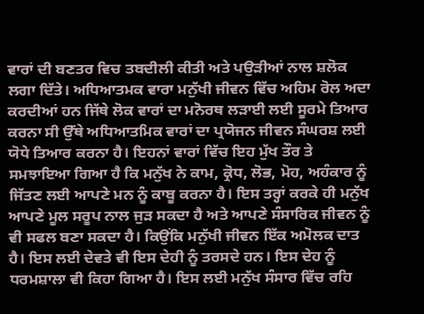ਵਾਰਾਂ ਦੀ ਬਣਤਰ ਵਿਚ ਤਬਦੀਲੀ ਕੀਤੀ ਅਤੇ ਪਉੜੀਆਂ ਨਾਲ ਸ਼ਲੋਕ ਲਗਾ ਦਿੱਤੇ। ਅਧਿਆਤਮਕ ਵਾਰਾ ਮਨੁੱਖੀ ਜੀਵਨ ਵਿੱਚ ਅਹਿਮ ਰੋਲ ਅਦਾ ਕਰਦੀਆਂ ਹਨ ਜਿੱਥੇ ਲੋਕ ਵਾਰਾਂ ਦਾ ਮਨੋਰਥ ਲੜਾਈ ਲਈ ਸੂਰਮੇ ਤਿਆਰ ਕਰਨਾ ਸੀ ਉੱਥੇ ਅਧਿਆਤਮਿਕ ਵਾਰਾਂ ਦਾ ਪ੍ਰਯੋਜਨ ਜੀਵਨ ਸੰਘਰਸ਼ ਲਈ ਯੋਧੇ ਤਿਆਰ ਕਰਨਾ ਹੈ। ਇਹਨਾਂ ਵਾਰਾਂ ਵਿੱਚ ਇਹ ਮੁੱਖ ਤੌਰ ਤੇ ਸਮਝਾਇਆ ਗਿਆ ਹੈ ਕਿ ਮਨੁੱਖ ਨੇ ਕਾਮ, ਕ੍ਰੋਧ, ਲੋਭ, ਮੋਹ, ਅਹੰਕਾਰ ਨੂੰ ਜਿੱਤਣ ਲਈ ਆਪਣੇ ਮਨ ਨੂੰ ਕਾਬੂ ਕਰਨਾ ਹੈ। ਇਸ ਤਰ੍ਹਾਂ ਕਰਕੇ ਹੀ ਮਨੁੱਖ ਆਪਣੇ ਮੂਲ ਸਰੂਪ ਨਾਲ ਜੁੜ ਸਕਦਾ ਹੈ ਅਤੇ ਆਪਣੇ ਸੰਸਾਰਿਕ ਜੀਵਨ ਨੂੰ ਵੀ ਸਫਲ ਬਣਾ ਸਕਦਾ ਹੈ। ਕਿਉਂਕਿ ਮਨੁੱਖੀ ਜੀਵਨ ਇੱਕ ਅਮੋਲਕ ਦਾਤ ਹੈ। ਇਸ ਲਈ ਦੇਵਤੇ ਵੀ ਇਸ ਦੇਹੀ ਨੂੰ ਤਰਸਦੇ ਹਨ। ਇਸ ਦੇਹ ਨੂੰ ਧਰਮਸ਼ਾਲਾ ਵੀ ਕਿਹਾ ਗਿਆ ਹੈ। ਇਸ ਲਈ ਮਨੁੱਖ ਸੰਸਾਰ ਵਿੱਚ ਰਹਿ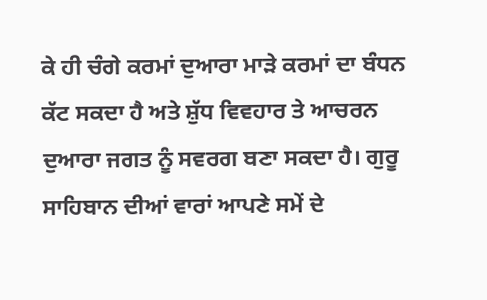ਕੇ ਹੀ ਚੰਗੇ ਕਰਮਾਂ ਦੁਆਰਾ ਮਾੜੇ ਕਰਮਾਂ ਦਾ ਬੰਧਨ ਕੱਟ ਸਕਦਾ ਹੈ ਅਤੇ ਸ਼ੁੱਧ ਵਿਵਹਾਰ ਤੇ ਆਚਰਨ ਦੁਆਰਾ ਜਗਤ ਨੂੰ ਸਵਰਗ ਬਣਾ ਸਕਦਾ ਹੈ। ਗੁਰੂ ਸਾਹਿਬਾਨ ਦੀਆਂ ਵਾਰਾਂ ਆਪਣੇ ਸਮੇਂ ਦੇ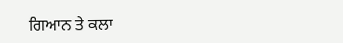ਗਿਆਨ ਤੇ ਕਲਾ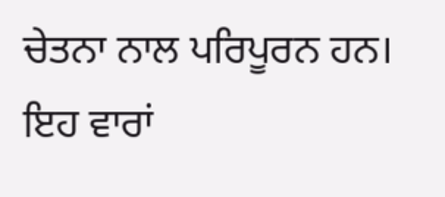ਚੇਤਨਾ ਨਾਲ ਪਰਿਪੂਰਨ ਹਨ। ਇਹ ਵਾਰਾਂ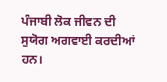ਪੰਜਾਬੀ ਲੋਕ ਜੀਵਨ ਦੀ ਸੁਯੋਗ ਅਗਵਾਈ ਕਰਦੀਆਂ ਹਨ।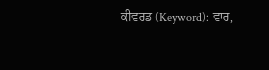ਕੀਵਰਡ (Keyword): ਵਾਰ,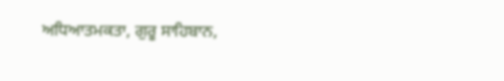ਅਧਿਆਤਮਕਤਾ, ਗੁਰੂ ਸਾਹਿਬਾਨ,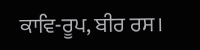ਕਾਵਿ-ਰੂਪ, ਬੀਰ ਰਸ।